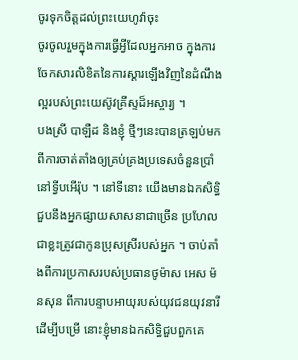ចូរទុកចិត្តដល់ព្រះយេហូវ៉ាចុះ
ចូរចូលរួមក្នុងការធ្វើអ្វីដែលអ្នកអាច ក្នុងការចែកសារលិខិតនៃការស្ដារឡើងវិញនៃដំណឹងល្អរបស់ព្រះយេស៊ូវគ្រីស្ទដ៏អស្ចារ្យ ។
បងស្រី បាឡឺដ និងខ្ញុំ ថ្មីៗនេះបានត្រឡប់មកពីការចាត់តាំងឲ្យគ្រប់គ្រងប្រទេសចំនួនប្រាំនៅទ្វីបអើរ៉ុប ។ នៅទីនោះ យើងមានឯកសិទ្ធិជួបនឹងអ្នកផ្សាយសាសនាជាច្រើន ប្រហែលជាខ្លះត្រូវជាកូនប្រុសស្រីរបស់អ្នក ។ ចាប់តាំងពីការប្រកាសរបស់ប្រធានថូម៉ាស អេស ម៉នសុន ពីការបន្ទាបអាយុរបស់យុវជនយុវនារី ដើម្បីបម្រើ នោះខ្ញុំមានឯកសិទ្ធិជួបពួកគេ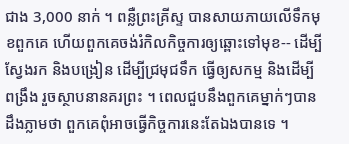ជាង 3,000 នាក់ ។ ពន្លឺព្រះគ្រីស្ទ បានសាយភាយលើទឹកមុខពួកគេ ហើយពួកគេចង់រំកិលកិច្ចការឲ្យឆ្ពោះទៅមុខ-- ដើម្បីស្វែងរក និងបង្រៀន ដើម្បីជ្រមុជទឹក ធ្វើឲ្យសកម្ម និងដើម្បីពង្រឹង រួចស្ថាបនានគរព្រះ ។ ពេលជួបនឹងពួកគេម្នាក់ៗបានដឹងភ្លាមថា ពួកគេពុំអាចធ្វើកិច្ចការនេះតែឯងបានទេ ។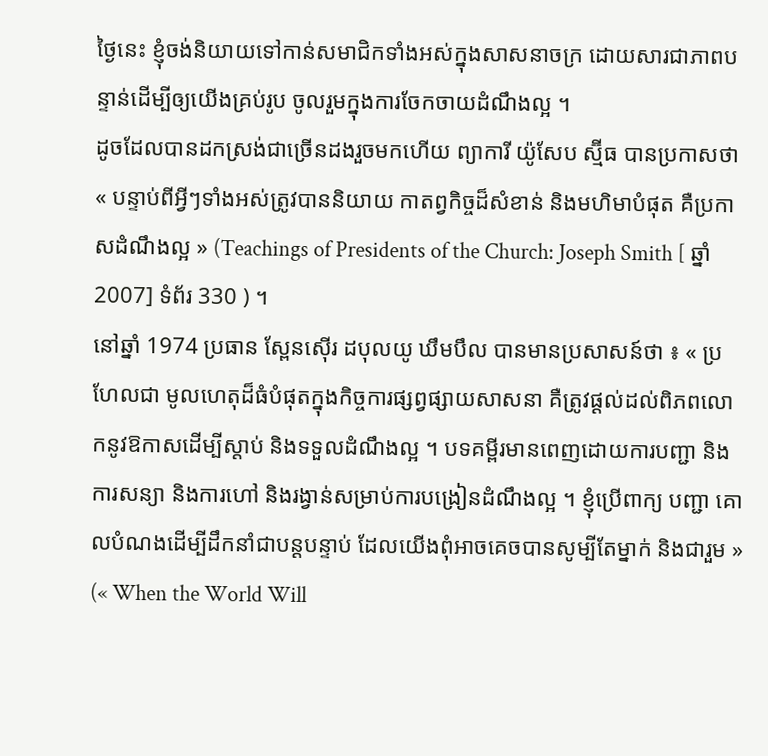ថ្ងៃនេះ ខ្ញុំចង់និយាយទៅកាន់សមាជិកទាំងអស់ក្នុងសាសនាចក្រ ដោយសារជាភាពបន្ទាន់ដើម្បីឲ្យយើងគ្រប់រូប ចូលរួមក្នុងការចែកចាយដំណឹងល្អ ។
ដូចដែលបានដកស្រង់ជាច្រើនដងរួចមកហើយ ព្យាការី យ៉ូសែប ស្ម៊ីធ បានប្រកាសថា « បន្ទាប់ពីអ្វីៗទាំងអស់ត្រូវបាននិយាយ កាតព្វកិច្ចដ៏សំខាន់ និងមហិមាបំផុត គឺប្រកាសដំណឹងល្អ » (Teachings of Presidents of the Church: Joseph Smith [ ឆ្នាំ 2007] ទំព័រ 330 ) ។
នៅឆ្នាំ 1974 ប្រធាន ស្ពែនស៊ើរ ដបុលយូ ឃឹមបឹល បានមានប្រសាសន៍ថា ៖ « ប្រហែលជា មូលហេតុដ៏ធំបំផុតក្នុងកិច្ចការផ្សព្វផ្សាយសាសនា គឺត្រូវផ្ដល់ដល់ពិភពលោកនូវឱកាសដើម្បីស្ដាប់ និងទទួលដំណឹងល្អ ។ បទគម្ពីរមានពេញដោយការបញ្ជា និងការសន្យា និងការហៅ និងរង្វាន់សម្រាប់ការបង្រៀនដំណឹងល្អ ។ ខ្ញុំប្រើពាក្យ បញ្ជា គោលបំណងដើម្បីដឹកនាំជាបន្ដបន្ទាប់ ដែលយើងពុំអាចគេចបានសូម្បីតែម្នាក់ និងជារួម » (« When the World Will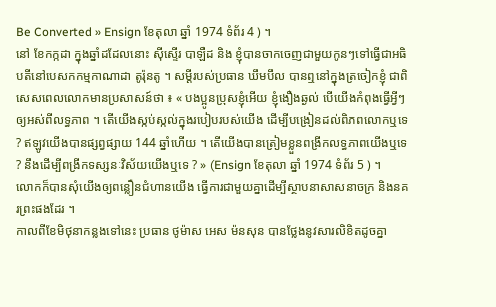Be Converted » Ensign ខែតុលា ឆ្នាំ 1974 ទំព័រ 4 ) ។
នៅ ខែកក្កដា ក្នុងឆ្នាំដដែលនោះ ស៊ីស្ទើរ បាឡឺដ និង ខ្ញុំបានចាកចេញជាមួយកូនៗទៅធ្វើជាអធិបតីនៅបេសកកម្មកាណាដា តូរ៉ុនតូ ។ សម្ដីរបស់ប្រធាន ឃឹមបឹល បានឮនៅក្នុងត្រចៀកខ្ញុំ ជាពិសេសពេលលោកមានប្រសាសន៍ថា ៖ « បងប្អូនប្រុសខ្ញុំអើយ ខ្ញុំងឿងឆ្ងល់ បើយើងកំពុងធ្វើអ្វីៗឲ្យអស់ពីលទ្ធភាព ។ តើយើងស្កប់ស្កល់ក្នុងរបៀបរបស់យើង ដើម្បីបង្រៀនដល់ពិភពលោកឬទេ ? ឥឡូវយើងបានផ្សព្វផ្សាយ 144 ឆ្នាំហើយ ។ តើយើងបានត្រៀមខ្លួនពង្រីកលទ្ធភាពយើងឬទេ ? នឹងដើម្បីពង្រីកទស្សនៈវិស័យយើងឬទេ ? » (Ensign ខែតុលា ឆ្នាំ 1974 ទំព័រ 5 ) ។
លោកក៏បានសុំយើងឲ្យពន្លឿនជំហានយើង ធ្វើការជាមួយគ្នាដើម្បីស្ថាបនាសាសនាចក្រ និងនគរព្រះផងដែរ ។
កាលពីខែមិថុនាកន្លងទៅនេះ ប្រធាន ថូម៉ាស អេស ម៉នសុន បានថ្លែងនូវសារលិខិតដូចគ្នា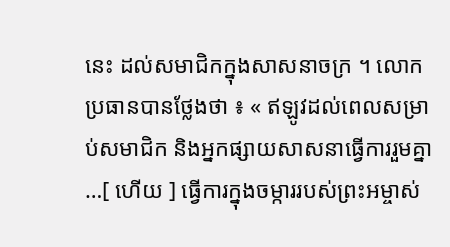នេះ ដល់សមាជិកក្នុងសាសនាចក្រ ។ លោកប្រធានបានថ្លែងថា ៖ « ឥឡូវដល់ពេលសម្រាប់សមាជិក និងអ្នកផ្សាយសាសនាធ្វើការរួមគ្នា …[ ហើយ ] ធ្វើការក្នុងចម្ការរបស់ព្រះអម្ចាស់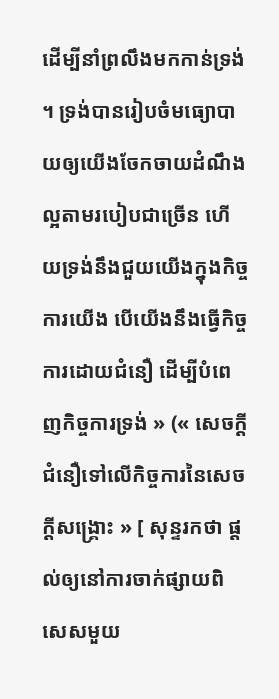ដើម្បីនាំព្រលឹងមកកាន់ទ្រង់ ។ ទ្រង់បានរៀបចំមធ្យោបាយឲ្យយើងចែកចាយដំណឹងល្អតាមរបៀបជាច្រើន ហើយទ្រង់នឹងជួយយើងក្នុងកិច្ចការយើង បើយើងនឹងធ្វើកិច្ចការដោយជំនឿ ដើម្បីបំពេញកិច្ចការទ្រង់ » (« សេចក្ដីជំនឿទៅលើកិច្ចការនៃសេចក្ដីសង្គ្រោះ » [ សុន្ទរកថា ផ្ដល់ឲ្យនៅការចាក់ផ្សាយពិសេសមួយ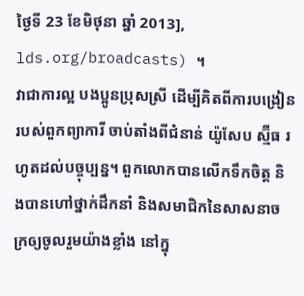ថ្ងៃទី 23 ខែមិថុនា ឆ្នាំ 2013], lds.org/broadcasts) ។
វាជាការល្អ បងប្អូនប្រុសស្រី ដើម្បីគិតពីការបង្រៀនរបស់ពួកព្យាការី ចាប់តាំងពីជំនាន់ យ៉ូសែប ស្ម៊ីធ រហូតដល់បច្ចុប្បន្ន។ ពួកលោកបានលើកទឹកចិត្ត និងបានហៅថ្នាក់ដឹកនាំ និងសមាជិកនៃសាសនាចក្រឲ្យចូលរួមយ៉ាងខ្លាំង នៅក្នុ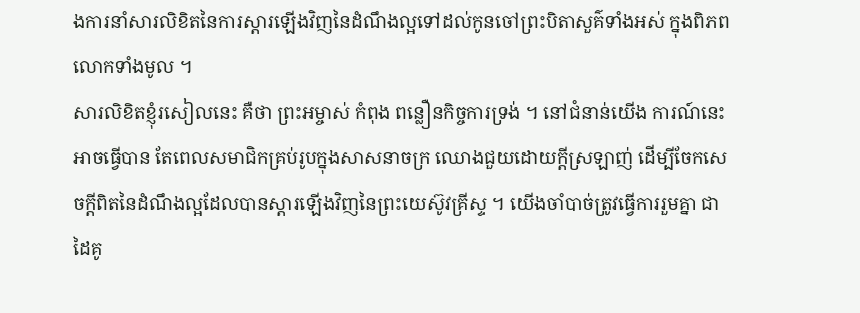ងការនាំសារលិខិតនៃការស្ដារឡើងវិញនៃដំណឹងល្អទៅដល់កូនចៅព្រះបិតាសួគ៌ទាំងអស់ ក្នុងពិភពលោកទាំងមូល ។
សារលិខិតខ្ញុំរសៀលនេះ គឺថា ព្រះអម្ចាស់ កំពុង ពន្លឿនកិច្ចការទ្រង់ ។ នៅជំនាន់យើង ការណ៍នេះអាចធ្វើបាន តែពេលសមាជិកគ្រប់រូបក្នុងសាសនាចក្រ ឈោងជួយដោយក្ដីស្រឡាញ់ ដើម្បីចែកសេចក្ដីពិតនៃដំណឹងល្អដែលបានស្ដារឡើងវិញនៃព្រះយេស៊ូវគ្រីស្ទ ។ យើងចាំបាច់ត្រូវធ្វើការរួមគ្នា ជាដៃគូ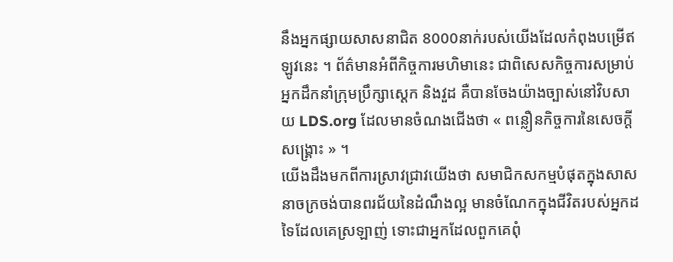នឹងអ្នកផ្សាយសាសនាជិត 8000នាក់របស់យើងដែលកំពុងបម្រើឥឡូវនេះ ។ ព័ត៌មានអំពីកិច្ចការមហិមានេះ ជាពិសេសកិច្ចការសម្រាប់អ្នកដឹកនាំក្រុមប្រឹក្សាស្ដេក និងវួដ គឺបានចែងយ៉ាងច្បាស់នៅវិបសាយ LDS.org ដែលមានចំណងជើងថា « ពន្លឿនកិច្ចការនៃសេចក្ដីសង្គ្រោះ » ។
យើងដឹងមកពីការស្រាវជ្រាវយើងថា សមាជិកសកម្មបំផុតក្នុងសាសនាចក្រចង់បានពរជ័យនៃដំណឹងល្អ មានចំណែកក្នុងជីវិតរបស់អ្នកដទៃដែលគេស្រឡាញ់ ទោះជាអ្នកដែលពួកគេពុំ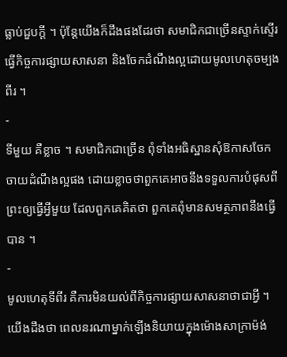ធ្លាប់ជួបក្ដី ។ ប៉ុន្តែយើងក៏ដឹងផងដែរថា សមាជិកជាច្រើនស្ទាក់ស្ទើរធ្វើកិច្ចការផ្សាយសាសនា និងចែកដំណឹងល្អដោយមូលហេតុចម្បងពីរ ។
-
ទីមួយ គឺខ្លាច ។ សមាជិកជាច្រើន ពុំទាំងអធិស្ឋានសុំឱកាសចែកចាយដំណឹងល្អផង ដោយខ្លាចថាពួកគេអាចនឹងទទួលការបំផុសពីព្រះឲ្យធ្វើអ្វីមួយ ដែលពួកគេគិតថា ពួកគេពុំមានសមត្ថភាពនឹងធ្វើបាន ។
-
មូលហេតុទីពីរ គឺការមិនយល់ពីកិច្ចការផ្សាយសាសនាថាជាអ្វី ។
យើងដឹងថា ពេលនរណាម្នាក់ឡើងនិយាយក្នុងម៉ោងសាក្រាម៉ង់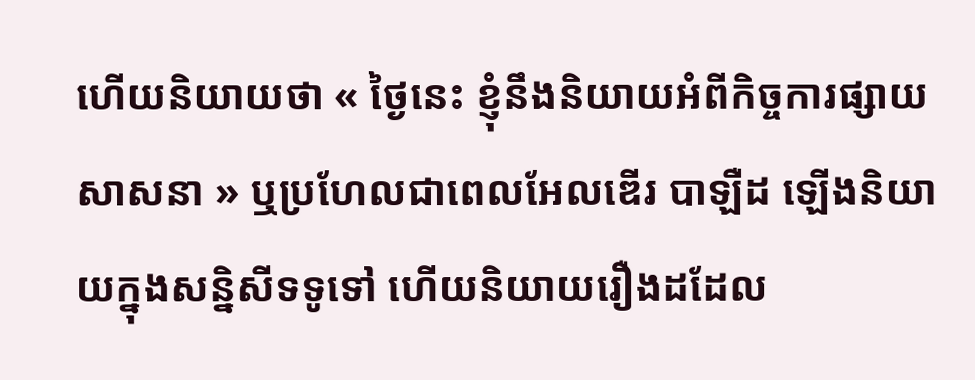ហើយនិយាយថា « ថ្ងៃនេះ ខ្ញុំនឹងនិយាយអំពីកិច្ចការផ្សាយសាសនា » ឬប្រហែលជាពេលអែលឌើរ បាឡឺដ ឡើងនិយាយក្នុងសន្និសីទទូទៅ ហើយនិយាយរឿងដដែល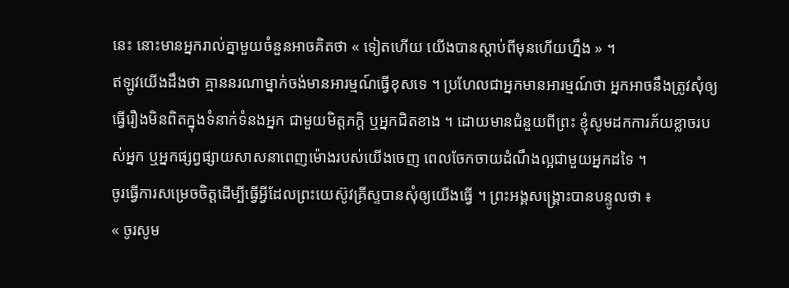នេះ នោះមានអ្នករាល់គ្នាមួយចំនួនអាចគិតថា « ទៀតហើយ យើងបានស្ដាប់ពីមុនហើយហ្នឹង » ។
ឥឡូវយើងដឹងថា គ្មាននរណាម្នាក់ចង់មានអារម្មណ៍ធ្វើខុសទេ ។ ប្រហែលជាអ្នកមានអារម្មណ៍ថា អ្នកអាចនឹងត្រូវសុំឲ្យធ្វើរឿងមិនពិតក្នុងទំនាក់ទំនងអ្នក ជាមួយមិត្តភក្ដិ ឬអ្នកជិតខាង ។ ដោយមានជំនួយពីព្រះ ខ្ញុំសូមដកការភ័យខ្លាចរបស់អ្នក ឬអ្នកផ្សព្វផ្សាយសាសនាពេញម៉ោងរបស់យើងចេញ ពេលចែកចាយដំណឹងល្អជាមួយអ្នកដទៃ ។
ចូរធ្វើការសម្រេចចិត្តដើម្បីធ្វើអ្វីដែលព្រះយេស៊ូវគ្រីស្ទបានសុំឲ្យយើងធ្វើ ។ ព្រះអង្គសង្គ្រោះបានបន្ទូលថា ៖
« ចូរសូម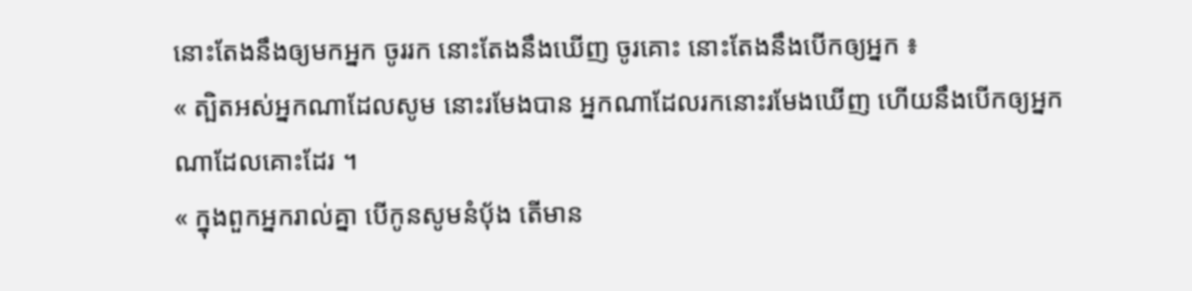នោះតែងនឹងឲ្យមកអ្នក ចូររក នោះតែងនឹងឃើញ ចូរគោះ នោះតែងនឹងបើកឲ្យអ្នក ៖
« ត្បិតអស់អ្នកណាដែលសូម នោះរមែងបាន អ្នកណាដែលរកនោះរមែងឃើញ ហើយនឹងបើកឲ្យអ្នកណាដែលគោះដែរ ។
« ក្នុងពួកអ្នករាល់គ្នា បើកូនសូមនំប៉័ង តើមាន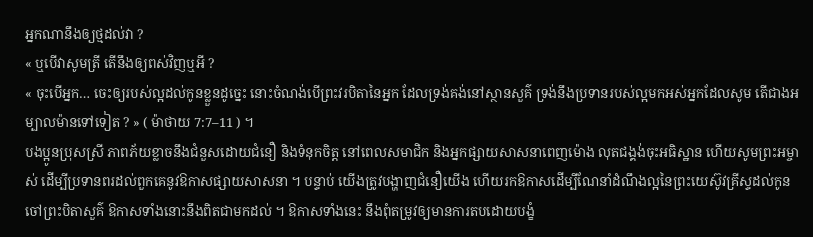អ្នកណានឹងឲ្យថ្មដល់វា ?
« ឬបើវាសូមត្រី តើនឹងឲ្យពស់វិញឬអី ?
« ចុះបើអ្នក… ចេះឲ្យរបស់ល្អដល់កូនខ្លួនដូច្នេះ នោះចំណង់បើព្រះវរបិតានៃអ្នក ដែលទ្រង់គង់នៅស្ថានសួគ៌ ទ្រង់នឹងប្រទានរបស់ល្អមកអស់អ្នកដែលសូម តើជាងអម្បាលម៉ានទៅទៀត ? » ( ម៉ាថាយ 7:7–11 ) ។
បងប្អូនប្រុសស្រី ភាពភ័យខ្លាចនឹងជំនួសដោយជំនឿ និងទំនុកចិត្ត នៅពេលសមាជិក និងអ្នកផ្សាយសាសនាពេញម៉ោង លុតជង្គង់ចុះអធិស្ឋាន ហើយសូមព្រះអម្ចាស់ ដើម្បីប្រទានពរដល់ពួកគេនូវឱកាសផ្សាយសាសនា ។ បន្ទាប់ យើងត្រូវបង្ហាញជំនឿយើង ហើយរកឱកាសដើម្បីណែនាំដំណឹងល្អនៃព្រះយេស៊ូវគ្រីស្ទដល់កូនចៅព្រះបិតាសួគ៌ ឱកាសទាំងនោះនឹងពិតជាមកដល់ ។ ឱកាសទាំងនេះ នឹងពុំតម្រូវឲ្យមានការតបដោយបង្ខំ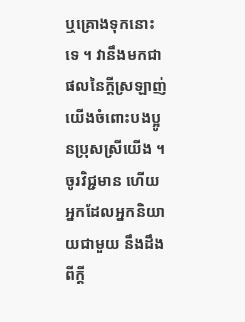ឬគ្រោងទុកនោះទេ ។ វានឹងមកជាផលនៃក្ដីស្រឡាញ់យើងចំពោះបងប្អូនប្រុសស្រីយើង ។ ចូរវិជ្ជមាន ហើយអ្នកដែលអ្នកនិយាយជាមួយ នឹងដឹងពីក្ដី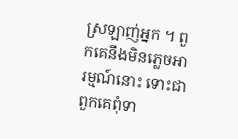ស្រឡាញ់អ្នក ។ ពួកគេនឹងមិនភ្លេចអារម្មណ៍នោះ ទោះជាពួកគេពុំទា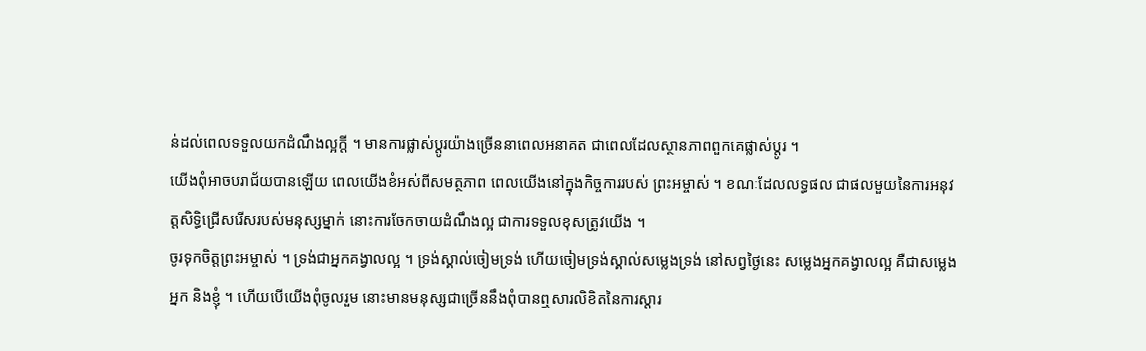ន់ដល់ពេលទទួលយកដំណឹងល្អក្ដី ។ មានការផ្លាស់ប្ដូរយ៉ាងច្រើននាពេលអនាគត ជាពេលដែលស្ថានភាពពួកគេផ្លាស់ប្ដូរ ។
យើងពុំអាចបរាជ័យបានឡើយ ពេលយើងខំអស់ពីសមត្ថភាព ពេលយើងនៅក្នុងកិច្ចការរបស់ ព្រះអម្ចាស់ ។ ខណៈដែលលទ្ធផល ជាផលមួយនៃការអនុវត្តសិទ្ធិជ្រើសរើសរបស់មនុស្សម្នាក់ នោះការចែកចាយដំណឹងល្អ ជាការទទួលខុសត្រូវយើង ។
ចូរទុកចិត្តព្រះអម្ចាស់ ។ ទ្រង់ជាអ្នកគង្វាលល្អ ។ ទ្រង់ស្គាល់ចៀមទ្រង់ ហើយចៀមទ្រង់ស្គាល់សម្លេងទ្រង់ នៅសព្វថ្ងៃនេះ សម្លេងអ្នកគង្វាលល្អ គឺជាសម្លេងអ្នក និងខ្ញុំ ។ ហើយបើយើងពុំចូលរួម នោះមានមនុស្សជាច្រើននឹងពុំបានឮសារលិខិតនៃការស្ដារ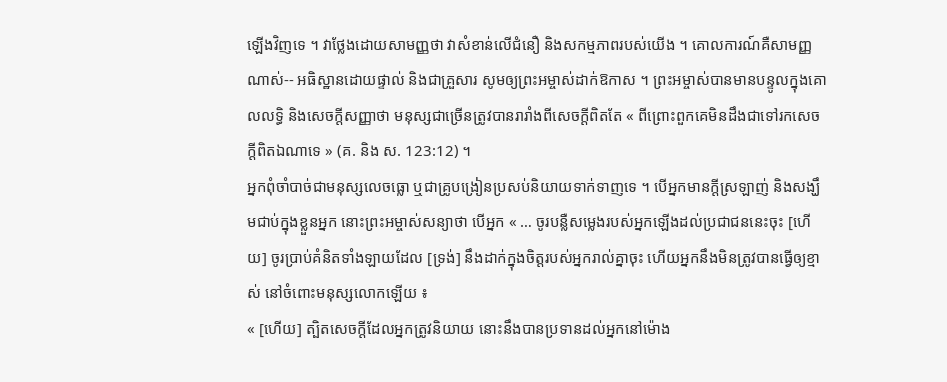ឡើងវិញទេ ។ វាថ្លែងដោយសាមញ្ញថា វាសំខាន់លើជំនឿ និងសកម្មភាពរបស់យើង ។ គោលការណ៍គឺសាមញ្ញណាស់-- អធិស្ឋានដោយផ្ទាល់ និងជាគ្រួសារ សូមឲ្យព្រះអម្ចាស់ដាក់ឱកាស ។ ព្រះអម្ចាស់បានមានបន្ទូលក្នុងគោលលទ្ធិ និងសេចក្ដីសញ្ញាថា មនុស្សជាច្រើនត្រូវបានរារាំងពីសេចក្ដីពិតតែ « ពីព្រោះពួកគេមិនដឹងជាទៅរកសេចក្ដីពិតឯណាទេ » (គ. និង ស. 123:12) ។
អ្នកពុំចាំបាច់ជាមនុស្សលេចធ្លោ ឬជាគ្រូបង្រៀនប្រសប់និយាយទាក់ទាញទេ ។ បើអ្នកមានក្ដីស្រឡាញ់ និងសង្ឃឹមជាប់ក្នុងខ្លួនអ្នក នោះព្រះអម្ចាស់សន្យាថា បើអ្នក « … ចូរបន្លឺសម្លេងរបស់អ្នកឡើងដល់ប្រជាជននេះចុះ [ហើយ] ចូរប្រាប់គំនិតទាំងឡាយដែល [ទ្រង់] នឹងដាក់ក្នុងចិត្តរបស់អ្នករាល់គ្នាចុះ ហើយអ្នកនឹងមិនត្រូវបានធ្វើឲ្យខ្មាស់ នៅចំពោះមនុស្សលោកឡើយ ៖
« [ហើយ] ត្បិតសេចក្ដីដែលអ្នកត្រូវនិយាយ នោះនឹងបានប្រទានដល់អ្នកនៅម៉ោង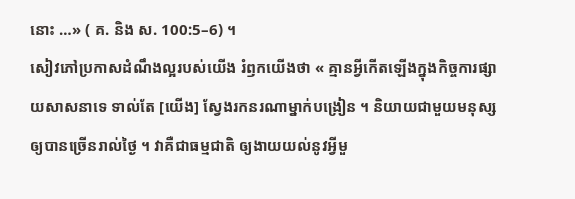នោះ …» ( គ. និង ស. 100:5–6) ។
សៀវភៅប្រកាសដំណឹងល្អរបស់យើង រំឭកយើងថា « គ្មានអ្វីកើតឡើងក្នុងកិច្ចការផ្សាយសាសនាទេ ទាល់តែ [យើង] ស្វែងរកនរណាម្នាក់បង្រៀន ។ និយាយជាមួយមនុស្សឲ្យបានច្រើនរាល់ថ្ងៃ ។ វាគឺជាធម្មជាតិ ឲ្យងាយយល់នូវអ្វីមួ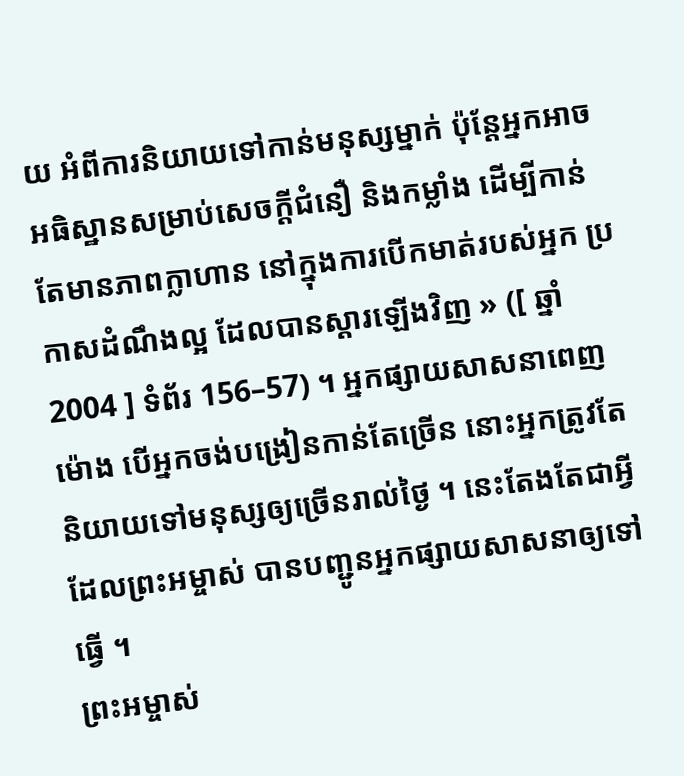យ អំពីការនិយាយទៅកាន់មនុស្សម្នាក់ ប៉ុន្តែអ្នកអាចអធិស្ឋានសម្រាប់សេចក្ដីជំនឿ និងកម្លាំង ដើម្បីកាន់តែមានភាពក្លាហាន នៅក្នុងការបើកមាត់របស់អ្នក ប្រកាសដំណឹងល្អ ដែលបានស្ដារឡើងវិញ » ([ ឆ្នាំ 2004 ] ទំព័រ 156–57) ។ អ្នកផ្សាយសាសនាពេញម៉ោង បើអ្នកចង់បង្រៀនកាន់តែច្រើន នោះអ្នកត្រូវតែនិយាយទៅមនុស្សឲ្យច្រើនរាល់ថ្ងៃ ។ នេះតែងតែជាអ្វីដែលព្រះអម្ចាស់ បានបញ្ជូនអ្នកផ្សាយសាសនាឲ្យទៅធ្វើ ។
ព្រះអម្ចាស់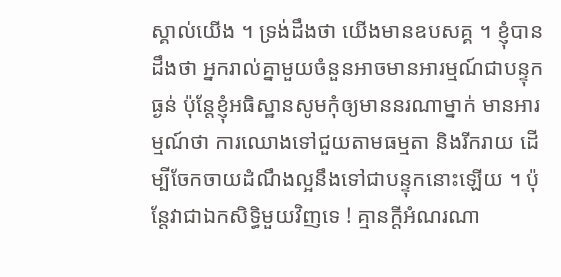ស្គាល់យើង ។ ទ្រង់ដឹងថា យើងមានឧបសគ្គ ។ ខ្ញុំបានដឹងថា អ្នករាល់គ្នាមួយចំនួនអាចមានអារម្មណ៍ជាបន្ទុកធ្ងន់ ប៉ុន្តែខ្ញុំអធិស្ឋានសូមកុំឲ្យមាននរណាម្នាក់ មានអារម្មណ៍ថា ការឈោងទៅជួយតាមធម្មតា និងរីករាយ ដើម្បីចែកចាយដំណឹងល្អនឹងទៅជាបន្ទុកនោះឡើយ ។ ប៉ុន្តែវាជាឯកសិទ្ធិមួយវិញទេ ! គ្មានក្ដីអំណរណា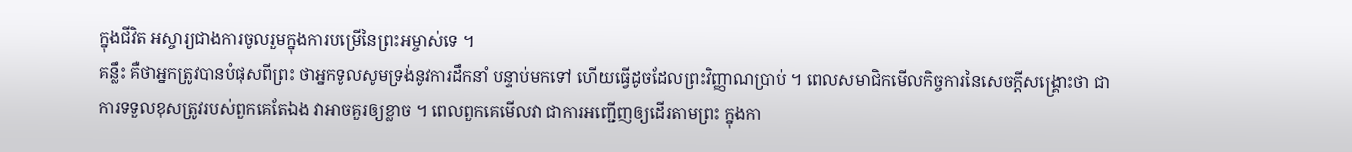ក្នុងជីវិត អស្ចារ្យជាងការចូលរួមក្នុងការបម្រើនៃព្រះអម្ចាស់ទេ ។
គន្លឹះ គឺថាអ្នកត្រូវបានបំផុសពីព្រះ ថាអ្នកទូលសូមទ្រង់នូវការដឹកនាំ បន្ទាប់មកទៅ ហើយធ្វើដូចដែលព្រះវិញ្ញាណប្រាប់ ។ ពេលសមាជិកមើលកិច្ចការនៃសេចក្ដីសង្គ្រោះថា ជាការទទួលខុសត្រូវរបស់ពួកគេតែឯង វាអាចគួរឲ្យខ្លាច ។ ពេលពួកគេមើលវា ជាការអញ្ជើញឲ្យដើរតាមព្រះ ក្នុងកា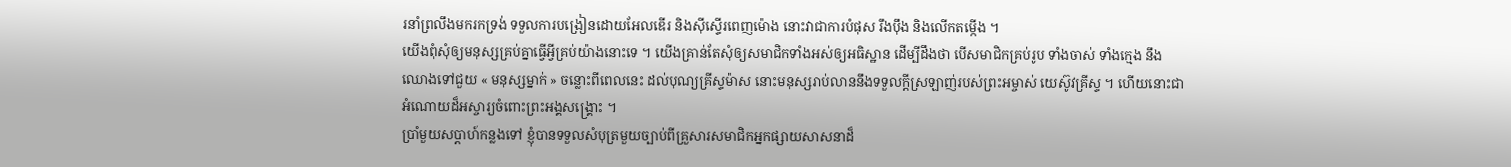រនាំព្រលឹងមករកទ្រង់ ទទួលការបង្រៀនដោយអែលឌើរ និងស៊ីស្ទើរពេញម៉ោង នោះវាជាការបំផុស រឹងប៉ឹង និងលើកតម្កើង ។
យើងពុំសុំឲ្យមនុស្សគ្រប់គ្នាធ្វើអ្វីគ្រប់យ៉ាងនោះទេ ។ យើងគ្រាន់តែសុំឲ្យសមាជិកទាំងអស់ឲ្យអធិស្ឋាន ដើម្បីដឹងថា បើសមាជិកគ្រប់រូប ទាំងចាស់ ទាំងក្មេង នឹងឈោងទៅជួយ « មនុស្សម្នាក់ » ចន្លោះពីពេលនេះ ដល់បុណ្យគ្រីស្ទម៉ាស នោះមនុស្សរាប់លាននឹងទទួលក្ដីស្រឡាញ់របស់ព្រះអម្ចាស់ យេស៊ូវគ្រីស្ទ ។ ហើយនោះជាអំណោយដ៏អស្ចារ្យចំពោះព្រះអង្គសង្គ្រោះ ។
ប្រាំមួយសប្ដាហ៍កន្លងទៅ ខ្ញុំបានទទួលសំបុត្រមួយច្បាប់ពីគ្រួសារសមាជិកអ្នកផ្សាយសាសនាដ៏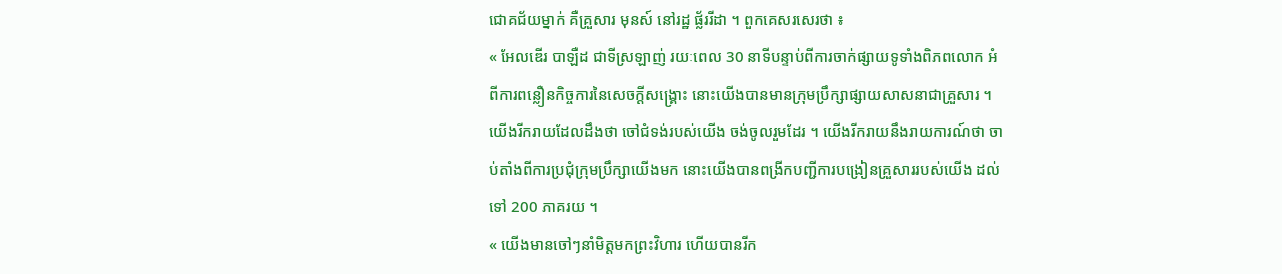ជោគជ័យម្នាក់ គឺគ្រួសារ មុនស៍ នៅរដ្ឋ ផ្ល័ររីដា ។ ពួកគេសរសេរថា ៖
« អែលឌើរ បាឡឺដ ជាទីស្រឡាញ់ រយៈពេល 30 នាទីបន្ទាប់ពីការចាក់ផ្សាយទូទាំងពិភពលោក អំពីការពន្លឿនកិច្ចការនៃសេចក្ដីសង្គ្រោះ នោះយើងបានមានក្រុមប្រឹក្សាផ្សាយសាសនាជាគ្រួសារ ។ យើងរីករាយដែលដឹងថា ចៅជំទង់របស់យើង ចង់ចូលរួមដែរ ។ យើងរីករាយនឹងរាយការណ៍ថា ចាប់តាំងពីការប្រជុំក្រុមប្រឹក្សាយើងមក នោះយើងបានពង្រីកបញ្ជីការបង្រៀនគ្រួសាររបស់យើង ដល់ទៅ 200 ភាគរយ ។
« យើងមានចៅៗនាំមិត្តមកព្រះវិហារ ហើយបានរីក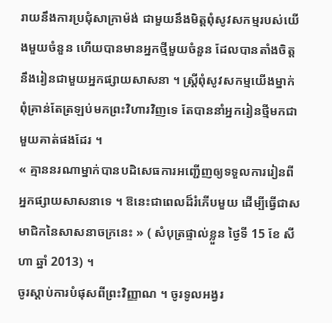រាយនឹងការប្រជុំសាក្រាម៉ង់ ជាមួយនឹងមិត្តពុំសូវសកម្មរបស់យើងមួយចំនួន ហើយបានមានអ្នកថ្មីមួយចំនួន ដែលបានតាំងចិត្តនឹងរៀនជាមួយអ្នកផ្សាយសាសនា ។ ស្ត្រីពុំសូវសកម្មយើងម្នាក់ ពុំគ្រាន់តែត្រឡប់មកព្រះវិហារវិញទេ តែបាននាំអ្នករៀនថ្មីមកជាមួយគាត់ផងដែរ ។
« គ្មាននរណាម្នាក់បានបដិសេធការអញ្ជើញឲ្យទទួលការរៀនពីអ្នកផ្សាយសាសនាទេ ។ ឱនេះជាពេលដ៏រំភើបមួយ ដើម្បីធ្វើជាសមាជិកនៃសាសនាចក្រនេះ » ( សំបុត្រផ្ទាល់ខ្លួន ថ្ងៃទី 15 ខែ សីហា ឆ្នាំ 2013) ។
ចូរស្ដាប់ការបំផុសពីព្រះវិញ្ញាណ ។ ចូរទូលអង្វរ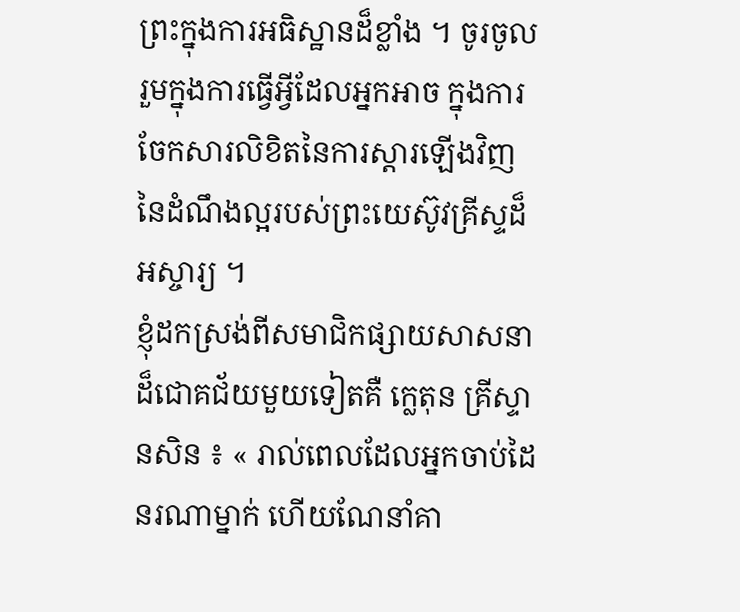ព្រះក្នុងការអធិស្ឋានដ៏ខ្លាំង ។ ចូរចូលរួមក្នុងការធ្វើអ្វីដែលអ្នកអាច ក្នុងការចែកសារលិខិតនៃការស្ដារឡើងវិញនៃដំណឹងល្អរបស់ព្រះយេស៊ូវគ្រីស្ទដ៏អស្ចារ្យ ។
ខ្ញុំដកស្រង់ពីសមាជិកផ្សាយសាសនាដ៏ជោគជ័យមួយទៀតគឺ ក្លេតុន គ្រីស្ទានសិន ៖ « រាល់ពេលដែលអ្នកចាប់ដៃនរណាម្នាក់ ហើយណែនាំគា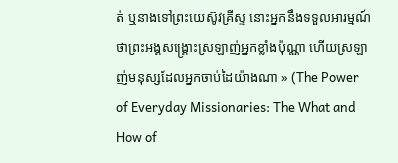ត់ ឬនាងទៅព្រះយេស៊ូវគ្រីស្ទ នោះអ្នកនឹងទទួលអារម្មណ៍ថាព្រះអង្គសង្គ្រោះស្រឡាញ់អ្នកខ្លាំងប៉ុណ្ណា ហើយស្រឡាញ់មនុស្សដែលអ្នកចាប់ដៃយ៉ាងណា » (The Power of Everyday Missionaries: The What and How of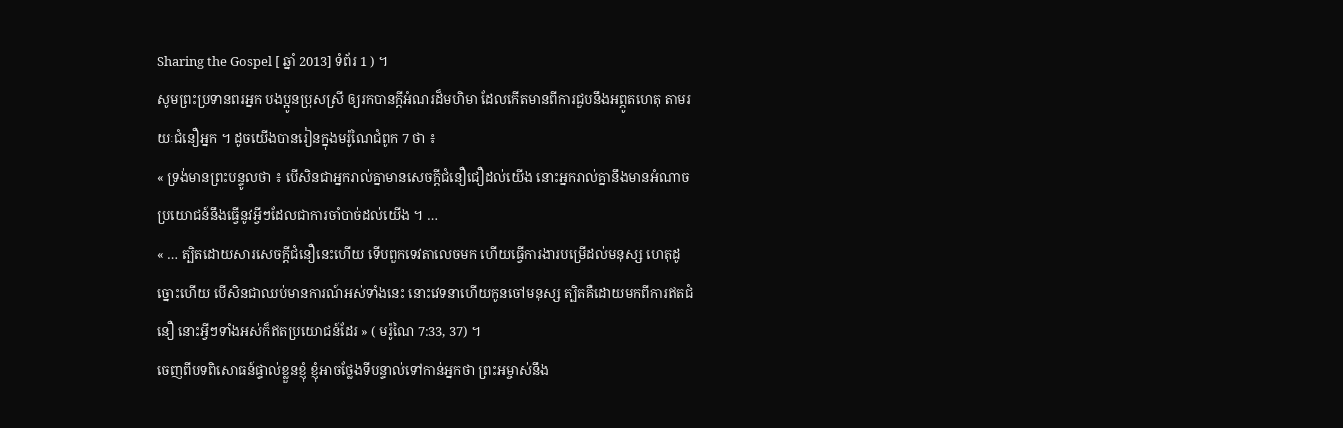Sharing the Gospel [ ឆ្នាំ 2013] ទំព័រ 1 ) ។
សូមព្រះប្រទានពរអ្នក បងប្អូនប្រុសស្រី ឲ្យរកបានក្ដីអំណរដ៏មហិមា ដែលកើតមានពីការជួបនឹងអព្ភូតហេតុ តាមរយៈជំនឿអ្នក ។ ដូចយើងបានរៀនក្នុងមរ៉ូណៃជំពូក 7 ថា ៖
« ទ្រង់មានព្រះបន្ទូលថា ៖ បើសិនជាអ្នករាល់គ្នាមានសេចក្ដីជំនឿជឿដល់យើង នោះអ្នករាល់គ្នានឹងមានអំណាច ប្រយោជន៍នឹងធ្វើនូវអ្វីៗដែលជាការចាំបាច់ដល់យើង ។ …
« … ត្បិតដោយសារសេចក្ដីជំនឿនេះហើយ ទើបពួកទេវតាលេចមក ហើយធ្វើការងារបម្រើដល់មនុស្ស ហេតុដូច្នោះហើយ បើសិនជាឈប់មានការណ៍អស់ទាំងនេះ នោះវេទនាហើយកូនចៅមនុស្ស ត្បិតគឺដោយមកពីការឥតជំនឿ នោះអ្វីៗទាំងអស់ក៏ឥតប្រយោជន៍ដែរ » ( មរ៉ូណៃ 7:33, 37) ។
ចេញពីបទពិសោធន៍ផ្ទាល់ខ្លួនខ្ញុំ ខ្ញុំអាចថ្លែងទីបន្ទាល់ទៅកាន់អ្នកថា ព្រះអម្ចាស់នឹង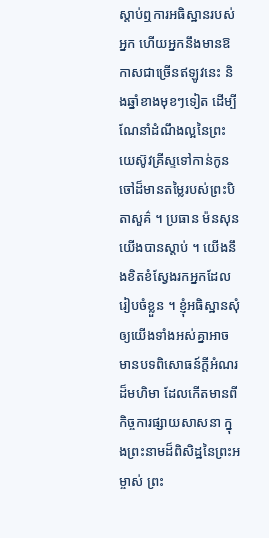ស្ដាប់ឮការអធិស្ឋានរបស់អ្នក ហើយអ្នកនឹងមានឱកាសជាច្រើនឥឡូវនេះ និងឆ្នាំខាងមុខៗទៀត ដើម្បីណែនាំដំណឹងល្អនៃព្រះយេស៊ូវគ្រីស្ទទៅកាន់កូនចៅដ៏មានតម្លៃរបស់ព្រះបិតាសួគ៌ ។ ប្រធាន ម៉នសុន យើងបានស្ដាប់ ។ យើងនឹងខិតខំស្វែងរកអ្នកដែលរៀបចំខ្លួន ។ ខ្ញុំអធិស្ឋានសុំឲ្យយើងទាំងអស់គ្នាអាចមានបទពិសោធន៍ក្ដីអំណរដ៏មហិមា ដែលកើតមានពីកិច្ចការផ្សាយសាសនា ក្នុងព្រះនាមដ៏ពិសិដ្ឋនៃព្រះអម្ចាស់ ព្រះ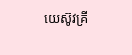យេស៊ូវគ្រី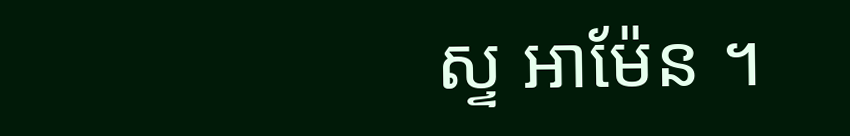ស្ទ អាម៉ែន ។